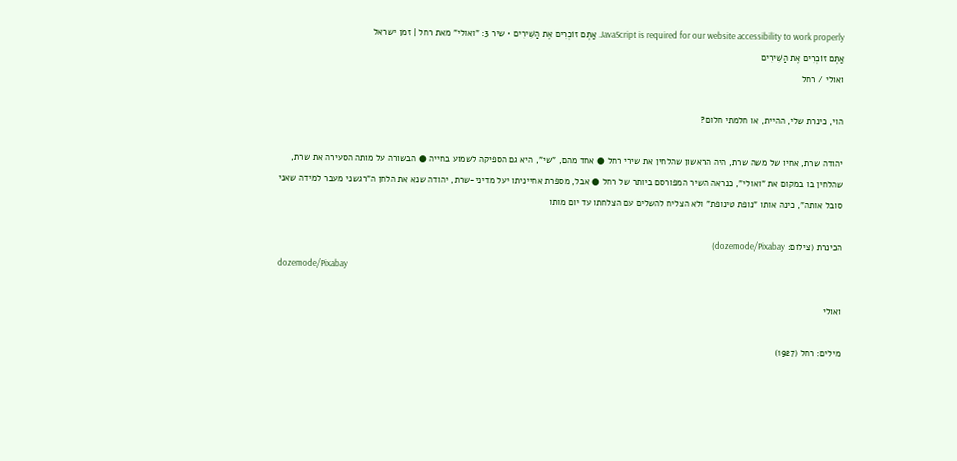JavaScript is required for our website accessibility to work properly. אַתֶּם זוֹכְרִים אֶת הַשִּׁירִים • שיר 3: "ואולי" מאת רחל | זמן ישראל
אַתֶּם זוֹכְרִים אֶת הַשִּׁירִים
ואולי / רחל

הוי, כינרת שלי, ההיית, או חלמתי חלום?

יהודה שרת, אחיו של משה שרת, היה הראשון שהלחין את שירי רחל ● אחד מהם, "שי", היא גם הספיקה לשמוע בחייה ● הבשורה על מותה הסעירה את שרת, שהלחין בו במקום את "ואולי", כנראה השיר המפורסם ביותר של רחל ● אבל, מספרת אחייניתו יעל מדיני-שרת, יהודה שנא את הלחן ה"רגשני מעבר למידה שאני סובל אותה", כינה אותו "נופת טינופת" ולא הצליח להשלים עם הצלחתו עד יום מותו

הכינרת (צילום: dozemode/Pixabay)
dozemode/Pixabay

ואולי

מילים: רחל (1927)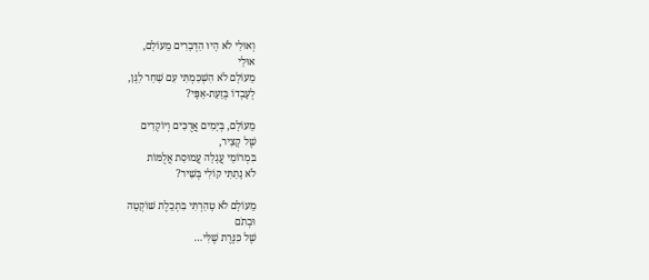וְאוּלַי לֹא הָיוּ הַדְּבָרִים מֵעוֹלָם,
אוּלַי
מֵעוֹלָם לֹא הִשְׁכַּמְתִּי עִם שַׁחַר לַגָּן,
לְעָבְדוֹ בְּזֵעַת-אַפָּי?

מֵעוֹלָם, בְּיָמִים אֲרֻכִּים וְיוֹקְדִים
שֶׁל קָצִיר,
בִּמְרוֹמֵי עֲגָלָה עֲמוּסַת אֲלֻמּוֹת
לֹא נָתַתִּי קוֹלִי בְּשִׁיר?

מֵעוֹלָם לֹא טָהַרְתִּי בִּתְכֵלֶת שׁוֹקְטָה
וּבְתֹם
שֶׁל כִּנֶּרֶת שֶׁלִּי…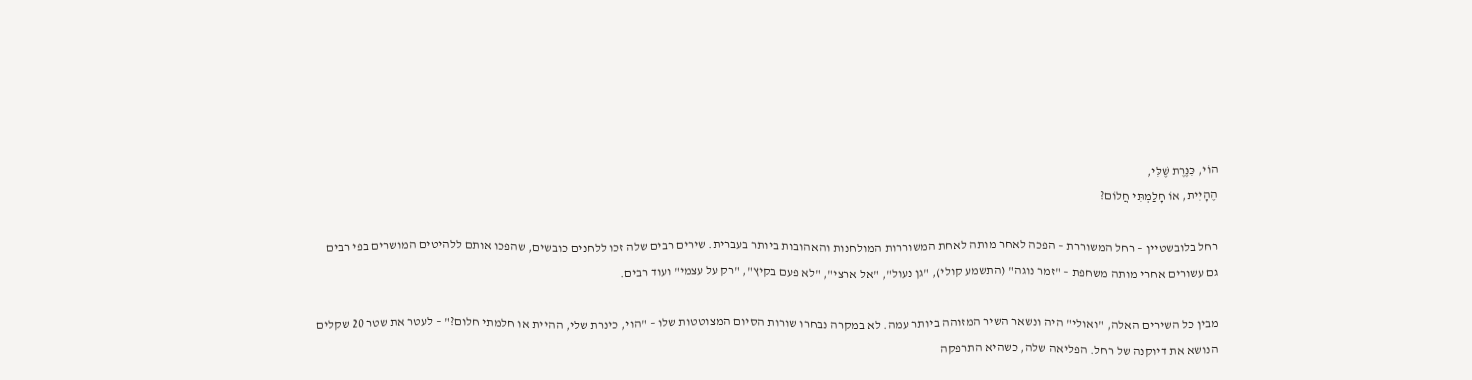הוֹי, כִּנֶּרֶת שֶׁלִּי,
הֶהָיִית, אוֹ חָלַמְתִּי חֲלוֹם?

רחל בלובשטיין – רחל המשוררת – הפכה לאחר מותה לאחת המשוררות המולחנות והאהובות ביותר בעברית. שירים רבים שלה זכו ללחנים כובשים, שהפכו אותם ללהיטים המושרים בפי רבים גם עשורים אחרי מותה משחפת – "זמר נוגה" (התשמע קולי), "גן נעול", "אל ארצי", "לא פעם בקיץ", "רק על עצמי" ועוד רבים.

מבין כל השירים האלה, "ואולי" היה ונשאר השיר המזוהה ביותר עמה. לא במקרה נבחרו שורות הסיום המצוטטות שלו – "הוי, כינרת שלי, ההיית או חלמתי חלום?" – לעטר את שטר 20 שקלים הנושא את דיוקנה של רחל. הפליאה שלה, כשהיא התרפקה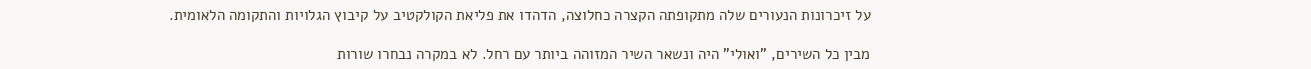על זיכרונות הנעורים שלה מתקופתה הקצרה כחלוצה, הדהדו את פליאת הקולקטיב על קיבוץ הגלויות והתקומה הלאומית.

מבין כל השירים, "ואולי" היה ונשאר השיר המזוהה ביותר עם רחל. לא במקרה נבחרו שורות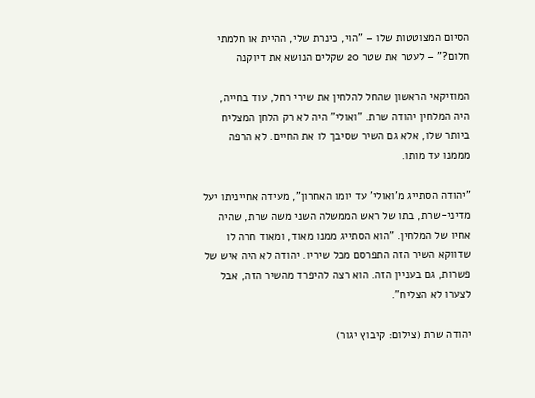הסיום המצוטטות שלו – "הוי, כינרת שלי, ההיית או חלמתי חלום?" – לעטר את שטר 20 שקלים הנושא את דיוקנה

המוזיקאי הראשון שהחל להלחין את שירי רחל, עוד בחייה, היה המלחין יהודה שרת. "ואולי" היה לא רק הלחן המצליח ביותר שלו, אלא גם השיר שסיבך לו את החיים. לא הרפה מממנו עד מותו.

"יהודה הסתייג מ'ואולי' עד יומו האחרון", מעידה אחייניתו יעל מדיני-שרת, בתו של ראש הממשלה השני משה שרת, שהיה אחיו של המלחין. "הוא הסתייג ממנו מאוד, ומאוד חרה לו שדווקא השיר הזה התפרסם מכל שיריו. יהודה לא היה איש של פשרות, גם בעניין הזה. הוא רצה להיפרד מהשיר הזה, אבל לצערו לא הצליח".

יהודה שרת (צילום: קיבוץ יגור)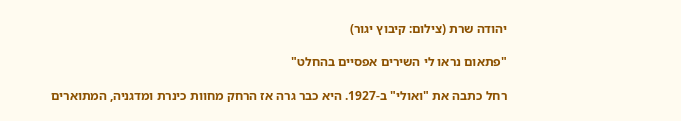יהודה שרת (צילום: קיבוץ יגור)

"פתאום נראו לי השירים אפסיים בהחלט"

רחל כתבה את "ואולי" ב-1927. היא כבר גרה אז הרחק מחוות כינרת ומדגניה, המתוארים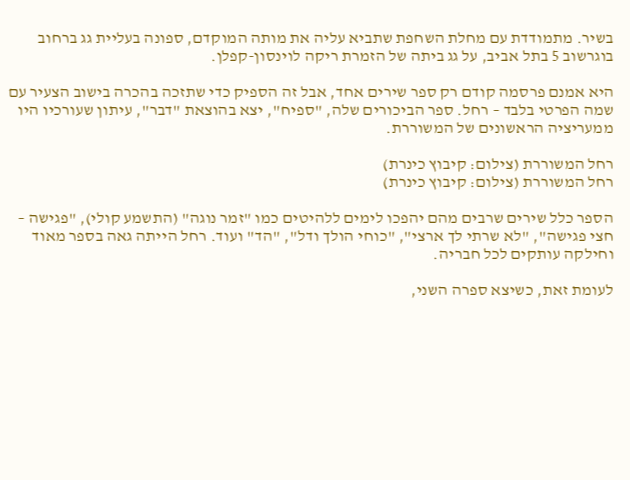בשיר. מתמודדת עם מחלת השחפת שתביא עליה את מותה המוקדם, ספונה בעליית גג ברחוב בוגרשוב 5 בתל אביב, על גג ביתה של הזמרת ריקה לוינסון-קפלן.

היא אמנם פרסמה קודם רק ספר שירים אחד, אבל זה הספיק כדי שתזכה בהכרה בישוב הצעיר עם שמה הפרטי בלבד – רחל. ספר הביכורים שלה, "ספיח", יצא בהוצאת "דבר", עיתון שעורכיו היו ממעריציה הראשונים של המשוררת.

רחל המשוררת (צילום: קיבוץ כינרת)
רחל המשוררת (צילום: קיבוץ כינרת)

הספר כלל שירים שרבים מהם יהפכו לימים ללהיטים כמו "זמר נוגה" (התשמע קולי), "פגישה – חצי פגישה", "לא שרתי לך ארצי", "כוחי הולך ודל", "הד" ועוד. רחל הייתה גאה בספר מאוד וחילקה עותקים לכל חבריה.

לעומת זאת, כשיצא ספרה השני,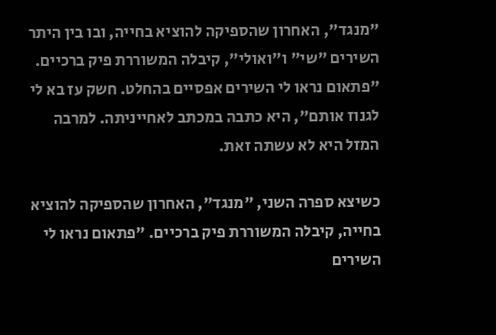"מנגד", האחרון שהספיקה להוציא בחייה, ובו בין היתר השירים "שי" ו"ואולי", קיבלה המשוררת פיק ברכיים. "פתאום נראו לי השירים אפסיים בהחלט. חשק עז בא לי לגנוז אותם", היא כתבה במכתב לאחייניתה. למרבה המזל היא לא עשתה זאת.

כשיצא ספרה השני, "מנגד", האחרון שהספיקה להוציא בחייה, קיבלה המשוררת פיק ברכיים. "פתאום נראו לי השירים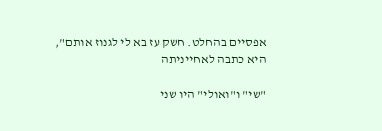אפסיים בהחלט. חשק עז בא לי לגנוז אותם", היא כתבה לאחייניתה

"שי" ו"ואולי" היו שני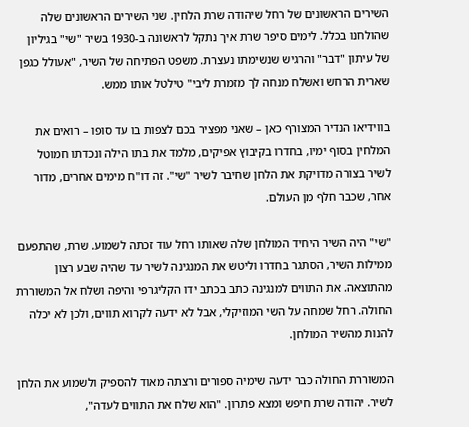השירים הראשונים של רחל שיהודה שרת הלחין. שני השירים הראשונים שלה שהולחנו בכלל. לימים סיפר שרת איך נתקל לראשונה ב-1930 בשיר "שי" בגיליון של עיתון "דבר" והרגיש שנשימתו נעצרת. משפט הפתיחה של השיר, "אעולל כגפן שארית הרחש ואשלח מנחה לך מזמרת ליבי" טילטל אותו ממש.

בווידיאו הנדיר המצורף כאן – שאני מפציר בכם לצפות בו עד סופו – רואים את המלחין בסוף ימיו, בחדרו בקיבוץ אפיקים, מלמד את בתו הילה ונכדתו חמוטל לשיר בצורה מדויקת את הלחן שחיבר לשיר "שי". זה דו"ח מימים אחרים, מדור אחר, שכבר חלף מן העולם.

"שי" היה השיר היחיד המולחן שלה שאותו רחל עוד זכתה לשמוע. שרת, שהתפעם ממילות השיר, הסתגר בחדרו וליטש את המנגינה לשיר עד שהיה שבע רצון מהתוצאה. את התווים למנגינה כתב בכתב ידו הקליגרפי והיפה ושלח אל המשוררת החולה. רחל שמחה על השי המוזיקלי, אבל לא ידעה לקרוא תווים, ולכן לא יכלה להנות מהשיר המולחן.

המשוררת החולה כבר ידעה שימיה ספורים ורצתה מאוד להספיק ולשמוע את הלחן לשיר. יהודה שרת חיפש ומצא פתרון. "הוא שלח את התווים לעדה",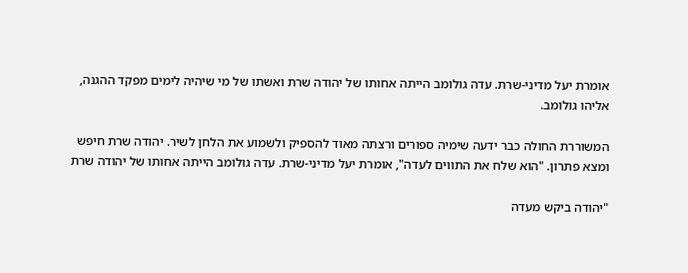אומרת יעל מדיני-שרת. עדה גולומב הייתה אחותו של יהודה שרת ואשתו של מי שיהיה לימים מפקד ההגנה, אליהו גולומב.

המשוררת החולה כבר ידעה שימיה ספורים ורצתה מאוד להספיק ולשמוע את הלחן לשיר. יהודה שרת חיפש ומצא פתרון. "הוא שלח את התווים לעדה", אומרת יעל מדיני-שרת. עדה גולומב הייתה אחותו של יהודה שרת

"יהודה ביקש מעדה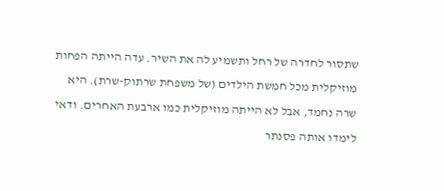שתסור לחדרה של רחל ותשמיע לה את השיר. עדה הייתה הפחות מוזיקלית מכל חמשת הילדים (של משפחת שרתוק-שרת). היא שרה נחמד, אבל לא הייתה מוזיקלית כמו ארבעת האחרים. ודאי לימדו אותה פסנתר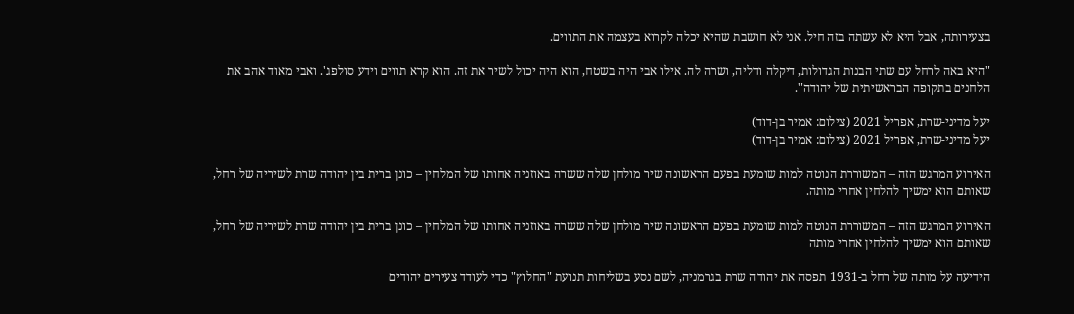בצעירותה, אבל היא לא עשתה בזה חיל. אני לא חושבת שהיא יכלה לקרוא בעצמה את התווים.

"היא באה לרחל עם שתי הבנות הגדולות, דיקלה ודליה, ושרה לה. אילו אבי היה בשטח, הוא היה יכול לשיר את זה. הוא קרא תווים וידע סולפג'. ואבי מאוד אהב את הלחנים בתקופה הבראשיתית של יהודה".

יעל מדיני-שרת, אפריל 2021 (צילום: אמיר בן-דוד)
יעל מדיני-שרת, אפריל 2021 (צילום: אמיר בן-דוד)

האירוע המרגש הזה – המשוררת הנוטה למות שומעת בפעם הראשונה שיר מולחן שלה ששרה באוזניה אחותו של המלחין – כונן ברית בין יהודה שרת לשיריה של רחל, שאותם הוא ימשיך להלחין אחרי מותה.

האירוע המרגש הזה – המשוררת הנוטה למות שומעת בפעם הראשונה שיר מולחן שלה ששרה באוזניה אחותו של המלחין – כונן ברית בין יהודה שרת לשיריה של רחל, שאותם הוא ימשיך להלחין אחרי מותה

הידיעה על מותה של רחל ב-1931 תפסה את יהודה שרת בגרמניה, לשם נסע בשליחות תנועת "החלוץ" כדי לעודד צעירים יהודים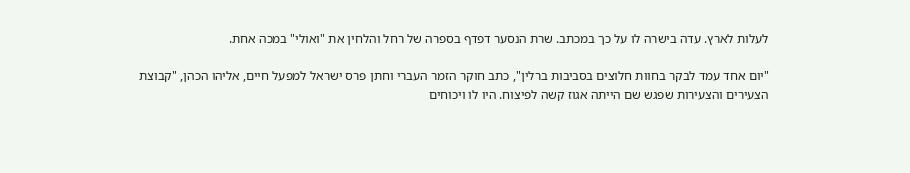לעלות לארץ. עדה בישרה לו על כך במכתב. שרת הנסער דפדף בספרה של רחל והלחין את "ואולי" במכה אחת.

"יום אחד עמד לבקר בחוות חלוצים בסביבות ברלין", כתב חוקר הזמר העברי וחתן פרס ישראל למפעל חיים, אליהו הכהן, "קבוצת הצעירים והצעירות שפגש שם הייתה אגוז קשה לפיצוח. היו לו ויכוחים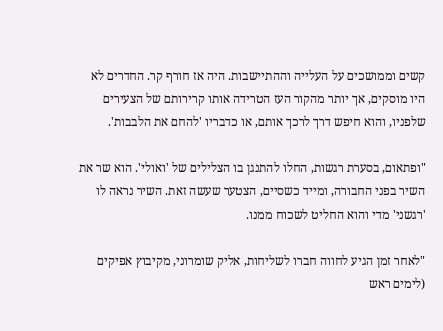קשים וממושכים על העלייה וההתיישבות. היה אז חורף קר. החדרים לא היו מוסקים, אך יותר מהקור העז הטרידה אותו קרירותם של הצעירים שלפניו, והוא חיפש דרך לרכך אותם, או כדבריו 'להחם את הלבבות'.

"ופתאום, בסערת רגשות, החלו להתנגן בו הצלילים של 'ואולי'. הוא שר את השיר בפני החבורה, ומייד כשסיים, הצטער שעשה זאת. השיר נראה לו 'רגשני' מדי והוא החליט לשכוח ממנו.

"לאחר זמן הגיע לחווה חברו לשליחות, אליק שומרוני, מקיבוץ אפיקים (לימים ראש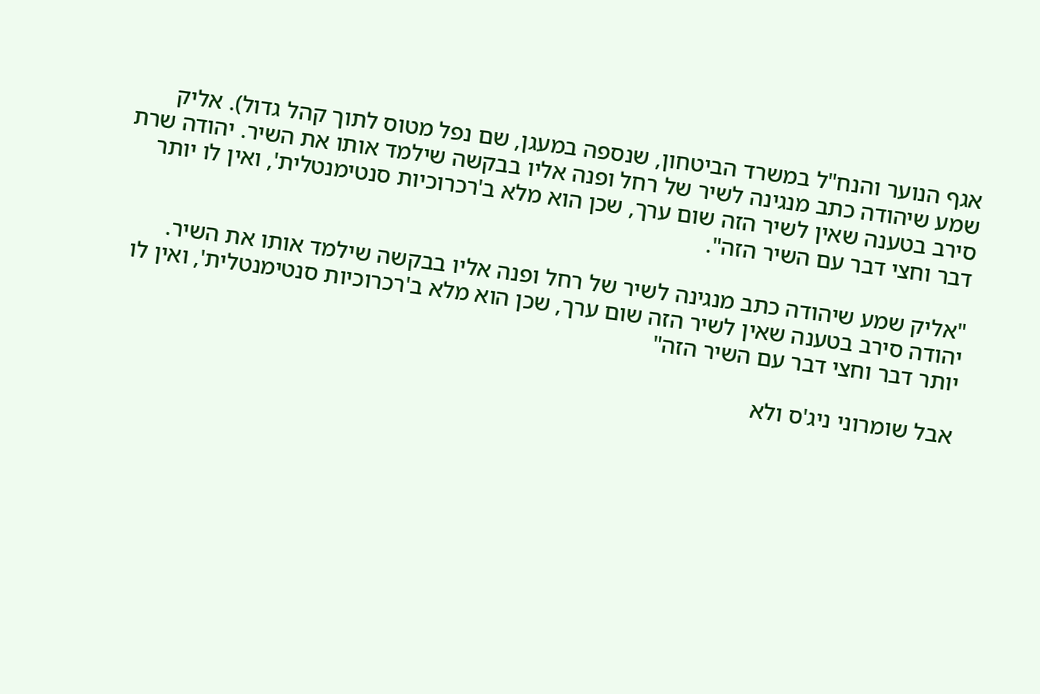אגף הנוער והנח"ל במשרד הביטחון, שנספה במעגן, שם נפל מטוס לתוך קהל גדול). אליק שמע שיהודה כתב מנגינה לשיר של רחל ופנה אליו בבקשה שילמד אותו את השיר. יהודה שרת סירב בטענה שאין לשיר הזה שום ערך, שכן הוא מלא ב'רכרוכיות סנטימנטלית', ואין לו יותר דבר וחצי דבר עם השיר הזה".

"אליק שמע שיהודה כתב מנגינה לשיר של רחל ופנה אליו בבקשה שילמד אותו את השיר. יהודה סירב בטענה שאין לשיר הזה שום ערך, שכן הוא מלא ב'רכרוכיות סנטימנטלית', ואין לו יותר דבר וחצי דבר עם השיר הזה"

אבל שומרוני ניג'ס ולא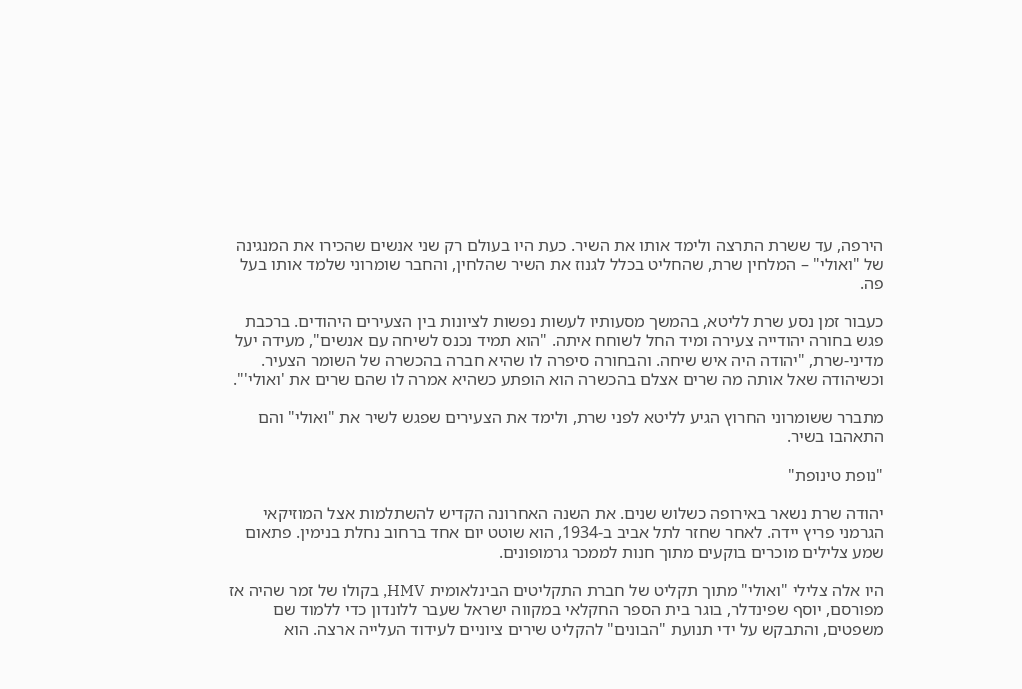הירפה, עד ששרת התרצה ולימד אותו את השיר. כעת היו בעולם רק שני אנשים שהכירו את המנגינה של "ואולי" – המלחין שרת, שהחליט בכלל לגנוז את השיר שהלחין, והחבר שומרוני שלמד אותו בעל פה.

כעבור זמן נסע שרת לליטא, בהמשך מסעותיו לעשות נפשות לציונות בין הצעירים היהודים. ברכבת פגש בחורה יהודייה צעירה ומיד החל לשוחח איתה. "הוא תמיד נכנס לשיחה עם אנשים", מעידה יעל מדיני-שרת, "יהודה היה איש שיחה. והבחורה סיפרה לו שהיא חברה בהכשרה של השומר הצעיר. וכשיהודה שאל אותה מה שרים אצלם בהכשרה הוא הופתע כשהיא אמרה לו שהם שרים את 'ואולי'".

מתברר ששומרוני החרוץ הגיע לליטא לפני שרת, ולימד את הצעירים שפגש לשיר את "ואולי" והם התאהבו בשיר.

"נופת טינופת"

יהודה שרת נשאר באירופה כשלוש שנים. את השנה האחרונה הקדיש להשתלמות אצל המוזיקאי הגרמני פריץ יידה. לאחר שחזר לתל אביב ב-1934, הוא שוטט יום אחד ברחוב נחלת בנימין. פתאום שמע צלילים מוכרים בוקעים מתוך חנות לממכר גרמופונים.

היו אלה צלילי "ואולי" מתוך תקליט של חברת התקליטים הבינלאומית HMV, בקולו של זמר שהיה אז מפורסם, יוסף שפינדלר, בוגר בית הספר החקלאי במקווה ישראל שעבר ללונדון כדי ללמוד שם משפטים, והתבקש על ידי תנועת "הבונים" להקליט שירים ציוניים לעידוד העלייה ארצה. הוא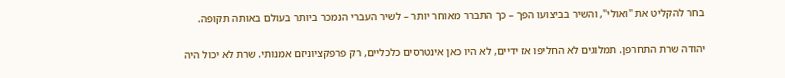בחר להקליט את "ואולי", והשיר בביצועו הפך – כך התברר מאוחר יותר – לשיר העברי הנמכר ביותר בעולם באותה תקופה.

יהודה שרת התחרפן. תמלוגים לא החליפו אז ידיים, לא היו כאן אינטרסים כלכליים, רק פרפקציוניזם אמנותי. שרת לא יכול היה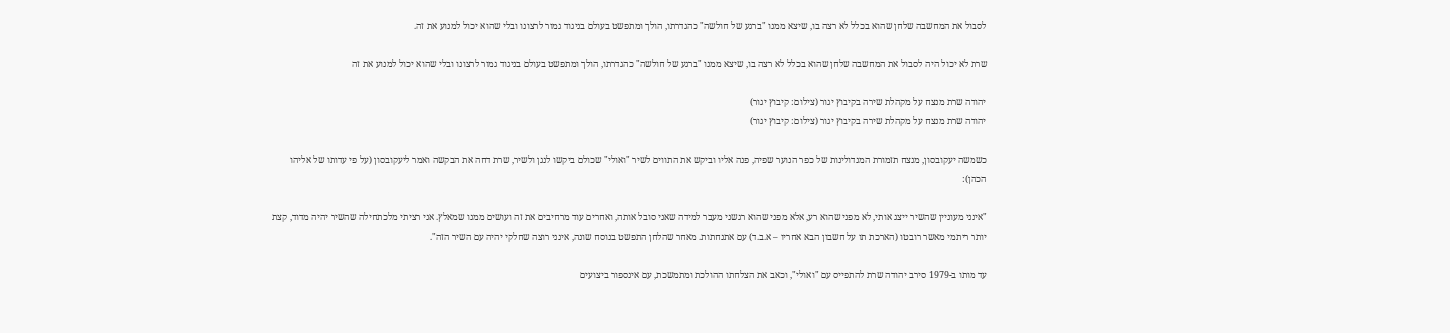לסבול את המחשבה שלחן שהוא בכלל לא רצה בו, שיצא ממנו "ברגע של חולשה" כהגדרתו, הולך ומתפשט בעולם בניגוד גמור לרצונו ובלי שהוא יכול למנוע את זה.

שרת לא יכול היה לסבול את המחשבה שלחן שהוא בכלל לא רצה בו, שיצא ממנו "ברגע של חולשה" כהגדרתו, הולך ומתפשט בעולם בניגוד גמור לרצונו ובלי שהוא יכול למנוע את זה

יהודה שרת מנצח על מקהלת שירה בקיבוץ יגור (צילום: קיבוץ יגור)
יהודה שרת מנצח על מקהלת שירה בקיבוץ יגור (צילום: קיבוץ יגור)

כשמשה יעקובסון, מנצח תזמורת המנדולינות של כפר הנוער שפיה, פנה אליו וביקש את התווים לשיר "ואולי" שכולם ביקשו לנגן ולשיר, שרת דחה את הבקשה ואמר ליעקובסון (על פי עדותו של אליהו הכהן):

"אינני מעוניין שהשיר ייצג אותי, לא מפני שהוא רע, אלא מפני שהוא רגשני מעבר למידה שאני סובל אותה, ואחרים עוד מרחיבים את זה ועושים ממנו שמאלץ. אני רציתי מלכתחילה שהשיר יהיה מדוד, קצת יותר ריתמי מאשר רובטו (הארכת תו על חשבון הבא אחריו – א.ב.ד) עם אתנחתות. מאחר שהלחן התפשט בנוסח שונה, אינני רוצה שחלקי יהיה עם השיר הזה".

עד מותו ב-1979 סירב יהודה שרת להתפייס עם "ואולי", וכאב את הצלחתו ההולכת ומתמשכת, עם אינספור ביצועים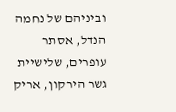וביניהם של נחמה הנדל, אסתר עופרים, שלישיית גשר הירקון, אריק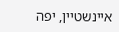איינשטיין, יפה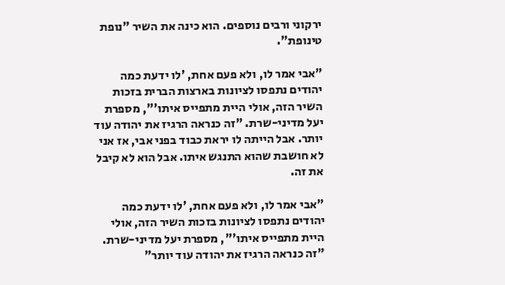ירקוני ורבים נוספים. הוא כינה את השיר "נופת טינופת".

"אבי אמר לו, ולא פעם אחת, 'לו ידעת כמה יהודים נתפסו לציונות בארצות הברית בזכות השיר הזה, אולי היית מתפייס איתו'", מספרת יעל מדיני-שרת. "זה כנראה הרגיז את יהודה עוד יותר. אבל הייתה לו יראת כבוד בפני אבי, אז אני לא חושבת שהוא התנגש איתו. אבל הוא לא קיבל את זה.

"אבי אמר לו, ולא פעם אחת, 'לו ידעת כמה יהודים נתפסו לציונות בזכות השיר הזה, אולי היית מתפייס איתו'", מספרת יעל מדיני-שרת. "זה כנראה הרגיז את יהודה עוד יותר"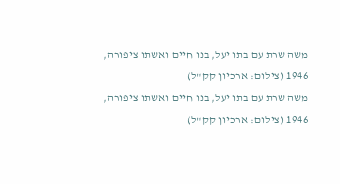משה שרת עם בתו יעל, בנו חיים ואשתו ציפורה, 1946 (צילום: ארכיון קק"ל)
משה שרת עם בתו יעל, בנו חיים ואשתו ציפורה, 1946 (צילום: ארכיון קק"ל)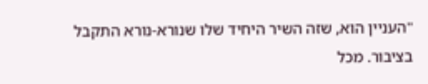"העניין הוא, שזה השיר היחיד שלו שנורא-נורא התקבל בציבור. מכל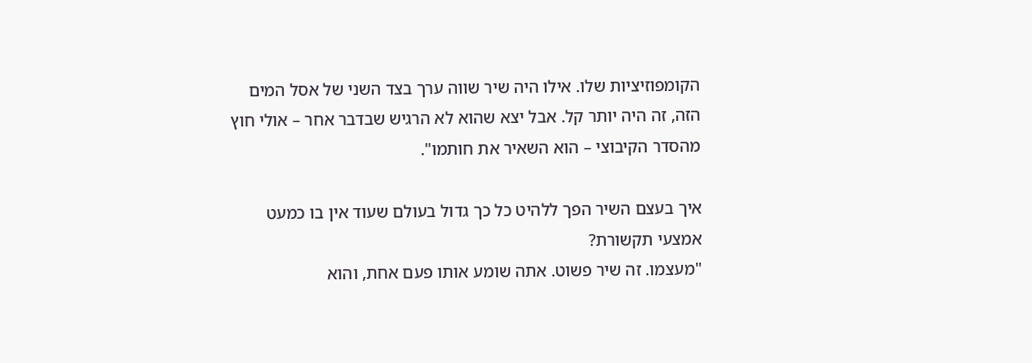הקומפוזיציות שלו. אילו היה שיר שווה ערך בצד השני של אסל המים הזה, זה היה יותר קל. אבל יצא שהוא לא הרגיש שבדבר אחר – אולי חוץ מהסדר הקיבוצי – הוא השאיר את חותמו".

איך בעצם השיר הפך ללהיט כל כך גדול בעולם שעוד אין בו כמעט אמצעי תקשורת?
"מעצמו. זה שיר פשוט. אתה שומע אותו פעם אחת, והוא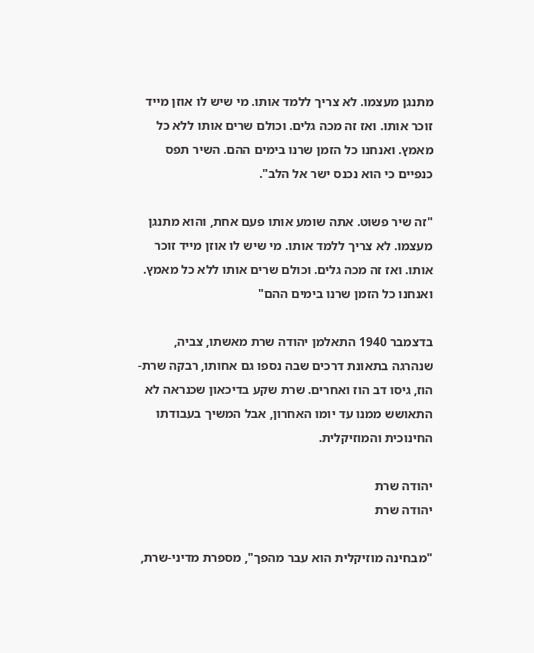מתנגן מעצמו. לא צריך ללמד אותו. מי שיש לו אוזן מייד זוכר אותו. ואז זה מכה גלים. וכולם שרים אותו ללא כל מאמץ. ואנחנו כל הזמן שרנו בימים ההם. השיר תפס כנפיים כי הוא נכנס ישר אל הלב".

"זה שיר פשוט. אתה שומע אותו פעם אחת, והוא מתנגן מעצמו. לא צריך ללמד אותו. מי שיש לו אוזן מייד זוכר אותו. ואז זה מכה גלים. וכולם שרים אותו ללא כל מאמץ. ואנחנו כל הזמן שרנו בימים ההם"

בדצמבר 1940 התאלמן יהודה שרת מאשתו, צביה, שנהרגה בתאונת דרכים שבה נספו גם אחותו, רבקה שרת-הוז, גיסו דב הוז ואחרים. שרת שקע בדיכאון שכנראה לא התאושש ממנו עד יומו האחרון, אבל המשיך בעבודתו החינוכית והמוזיקלית.

יהודה שרת
יהודה שרת

"מבחינה מוזיקלית הוא עבר מהפך", מספרת מדיני-שרת,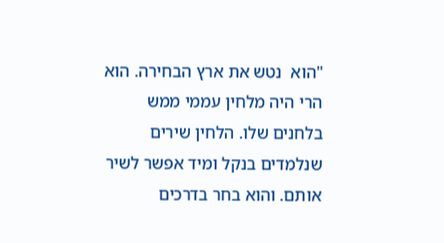"הוא  נטש את ארץ הבחירה. הוא הרי היה מלחין עממי ממש בלחנים שלו. הלחין שירים שנלמדים בנקל ומיד אפשר לשיר אותם. והוא בחר בדרכים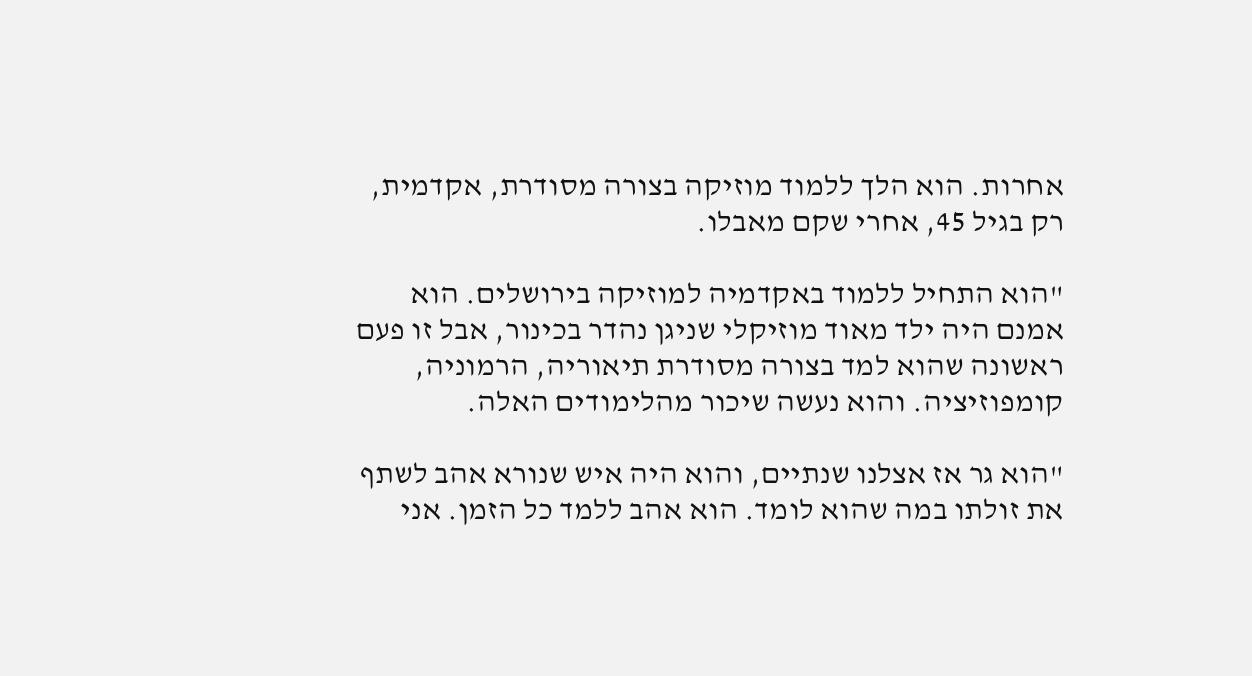אחרות. הוא הלך ללמוד מוזיקה בצורה מסודרת, אקדמית, רק בגיל 45, אחרי שקם מאבלו.

"הוא התחיל ללמוד באקדמיה למוזיקה בירושלים. הוא אמנם היה ילד מאוד מוזיקלי שניגן נהדר בכינור, אבל זו פעם ראשונה שהוא למד בצורה מסודרת תיאוריה, הרמוניה, קומפוזיציה. והוא נעשה שיכור מהלימודים האלה.

"הוא גר אז אצלנו שנתיים, והוא היה איש שנורא אהב לשתף את זולתו במה שהוא לומד. הוא אהב ללמד כל הזמן. אני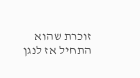זוכרת שהוא התחיל אז לנגן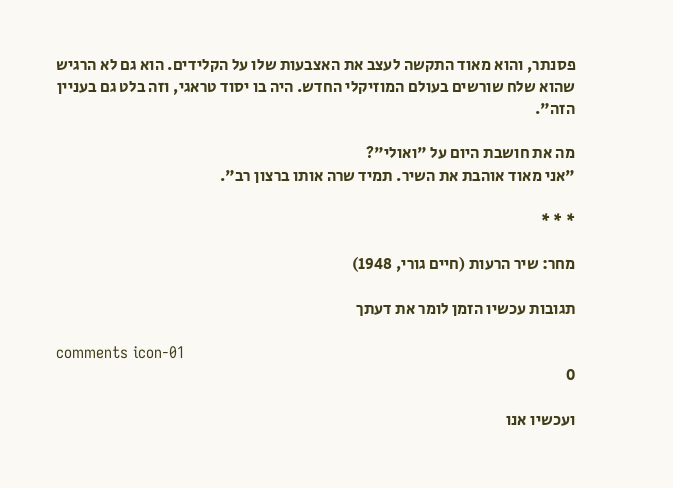פסנתר, והוא מאוד התקשה לעצב את האצבעות שלו על הקלידים. הוא גם לא הרגיש שהוא שלח שורשים בעולם המוזיקלי החדש. היה בו יסוד טראגי, וזה בלט גם בעניין הזה".

מה את חושבת היום על "ואולי"?
"אני מאוד אוהבת את השיר. תמיד שרה אותו ברצון רב".

* * *

מחר: שיר הרעות (חיים גורי, 1948)

תגובות עכשיו הזמן לומר את דעתך

comments icon-01
0

ועכשיו אנו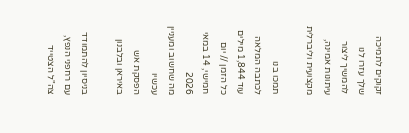זקוקים לתמיכה שלך עזרו לנו להמשיך ליצור עיתונות אמינה, מקצועית וליברלית

תמכו בנו
לכתבה המלאה עוד 1,844 מילים
כל הזמן // יום חמישי, 14 במאי 2026
מה שחשוב ומעניין עכשיו
הפסקת אש באיראן ובלבנון

בניסיון להתמודד עם רחפני הנפץ, צה"ל הצטייד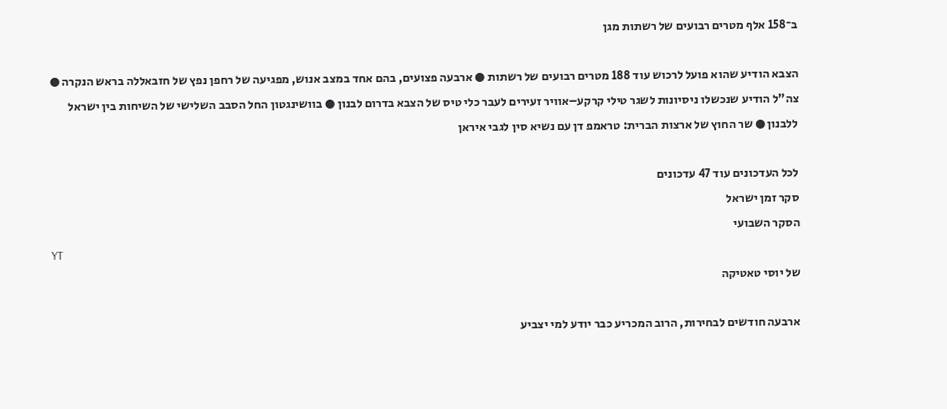ב־158 אלף מטרים רבועים של רשתות מגן

הצבא הודיע שהוא פועל לרכוש עוד 188 מטרים רבועים של רשתות ● ארבעה פצועים, בהם אחד במצב אנוש, מפגיעה של רחפן נפץ של חזבאללה בראש הנקרה ● צה"ל הודיע שנכשלו ניסיונות לשגר טילי קרקע–אוויר זעירים לעבר כלי טיס של הצבא בדרום לבנון ● בוושינגטון החל הסבב השלישי של השיחות בין ישראל ללבנון ● שר החוץ של ארצות הברית: טראמפ דן עם נשיא סין לגבי איראן

לכל העדכונים עוד 47 עדכונים
סקר זמן ישראל
הסקר השבועי
YT
של יוסי טאטיקה

ארבעה חודשים לבחירות, הרוב המכריע כבר יודע למי יצביע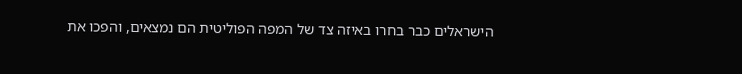הישראלים כבר בחרו באיזה צד של המפה הפוליטית הם נמצאים, והפכו את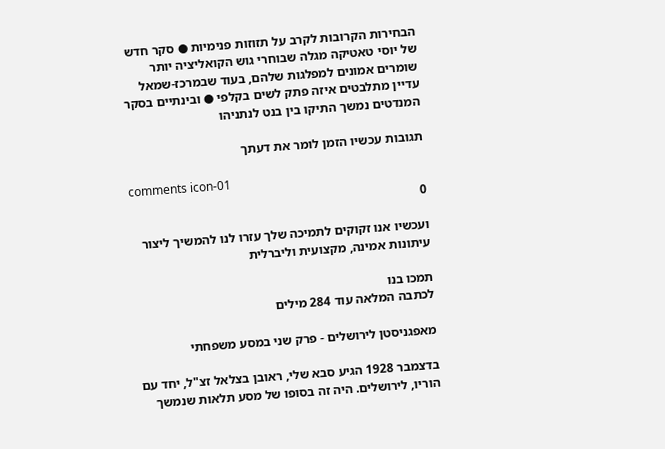הבחירות הקרובות לקרב על תזוזות פנימיות ● סקר חדש של יוסי טאטיקה מגלה שבוחרי גוש הקואליציה יותר שומרים אמונים למפלגות שלהם, בעוד שבמרכז-שמאל עדיין מתלבטים איזה פתק לשים בקלפי ● ובינתיים בסקר המנדטים נמשך התיקו בין בנט לנתניהו

תגובות עכשיו הזמן לומר את דעתך

comments icon-01
0

ועכשיו אנו זקוקים לתמיכה שלך עזרו לנו להמשיך ליצור עיתונות אמינה, מקצועית וליברלית

תמכו בנו
לכתבה המלאה עוד 284 מילים

מאפגניסטן לירושלים - פרק שני במסע משפחתי

בדצמבר 1928 הגיע סבא שלי, ראובן בצלאל זצ"ל, יחד עם הוריו, לירושלים. היה זה בסופו של מסע תלאות שנמשך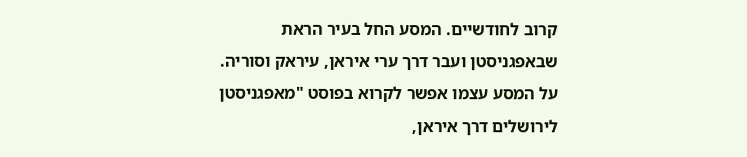קרוב לחודשיים. המסע החל בעיר הראת שבאפגניסטן ועבר דרך ערי איראן, עיראק וסוריה. על המסע עצמו אפשר לקרוא בפוסט "מאפגניסטן לירושלים דרך איראן,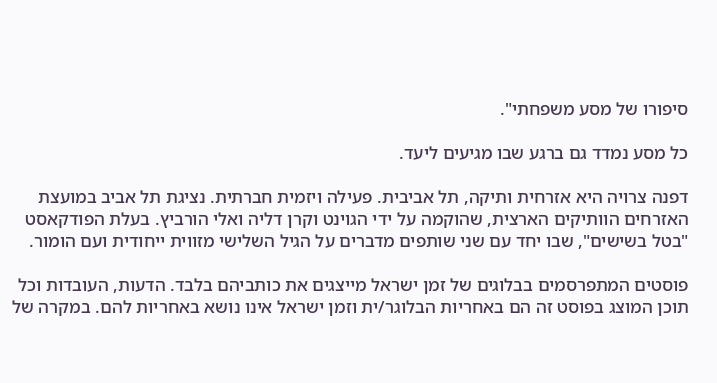סיפורו של מסע משפחתי".

כל מסע נמדד גם ברגע שבו מגיעים ליעד.

דפנה צרויה היא אזרחית ותיקה, תל אביבית. פעילה ויזמית חברתית. נציגת תל אביב במועצת האזרחים הוותיקים הארצית, שהוקמה על ידי הגוינט וקרן דליה ואלי הורביץ. בעלת הפודקאסט "בטל בשישים", שבו יחד עם שני שותפים מדברים על הגיל השלישי מזווית ייחודית ועם הומור.

פוסטים המתפרסמים בבלוגים של זמן ישראל מייצגים את כותביהם בלבד. הדעות, העובדות וכל תוכן המוצג בפוסט זה הם באחריות הבלוגר/ית וזמן ישראל אינו נושא באחריות להם. במקרה של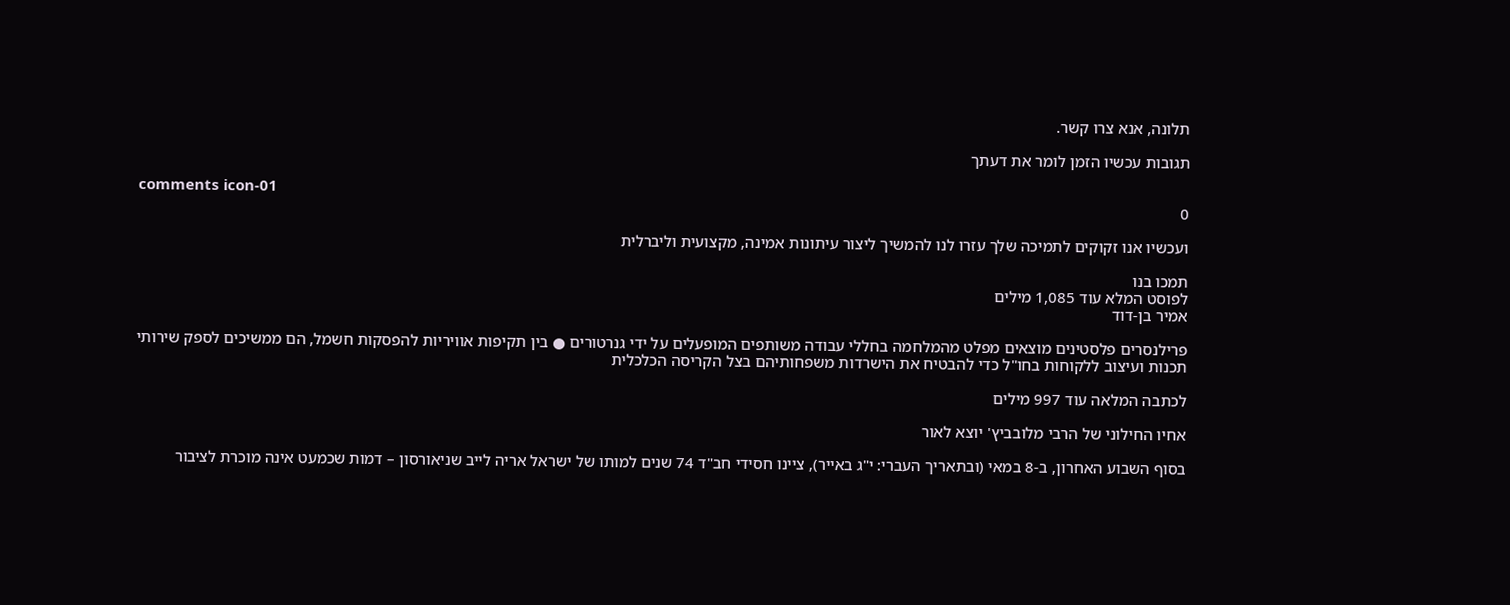תלונה, אנא צרו קשר.

תגובות עכשיו הזמן לומר את דעתך

comments icon-01
0

ועכשיו אנו זקוקים לתמיכה שלך עזרו לנו להמשיך ליצור עיתונות אמינה, מקצועית וליברלית

תמכו בנו
לפוסט המלא עוד 1,085 מילים
אמיר בן-דוד

פרילנסרים פלסטינים מוצאים מפלט מהמלחמה בחללי עבודה משותפים המופעלים על ידי גנרטורים ● בין תקיפות אוויריות להפסקות חשמל, הם ממשיכים לספק שירותי תכנות ועיצוב ללקוחות בחו"ל כדי להבטיח את הישרדות משפחותיהם בצל הקריסה הכלכלית

לכתבה המלאה עוד 997 מילים

אחיו החילוני של הרבי מלובביץ' יוצא לאור

בסוף השבוע האחרון, ב-8 במאי (ובתאריך העברי: י"ג באייר), ציינו חסידי חב"ד 74 שנים למותו של ישראל אריה לייב שניאורסון – דמות שכמעט אינה מוכרת לציבור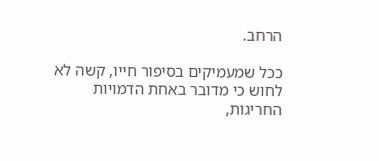הרחב.

ככל שמעמיקים בסיפור חייו, קשה לא לחוש כי מדובר באחת הדמויות החריגות,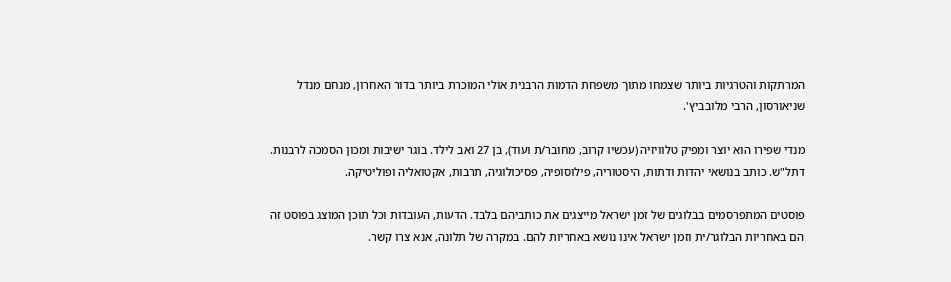המרתקות והטרגיות ביותר שצמחו מתוך משפחת הדמות הרבנית אולי המוכרת ביותר בדור האחרון, מנחם מנדל שניאורסון, הרבי מלובביץ'.

מנדי שפירו הוא יוצר ומפיק טלוויזיה (עכשיו קרוב, מחובר/ת ועוד), בן 27 ואב לילד. בוגר ישיבות ומכון הסמכה לרבנות. דתל"ש. כותב בנושאי יהדות ודתות, היסטוריה, פילוסופיה, פסיכולוגיה, תרבות, אקטואליה ופוליטיקה.

פוסטים המתפרסמים בבלוגים של זמן ישראל מייצגים את כותביהם בלבד. הדעות, העובדות וכל תוכן המוצג בפוסט זה הם באחריות הבלוגר/ית וזמן ישראל אינו נושא באחריות להם. במקרה של תלונה, אנא צרו קשר.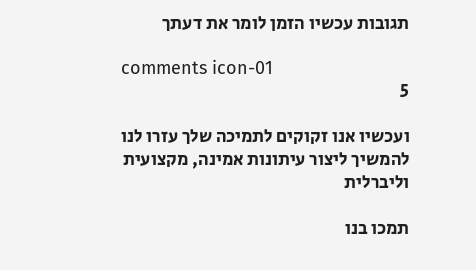תגובות עכשיו הזמן לומר את דעתך

comments icon-01
5

ועכשיו אנו זקוקים לתמיכה שלך עזרו לנו להמשיך ליצור עיתונות אמינה, מקצועית וליברלית

תמכו בנו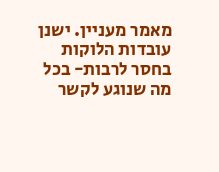מאמר מעניין. ישנן עובדות הלוקות בחסר לרבות- בכל מה שנוגע לקשר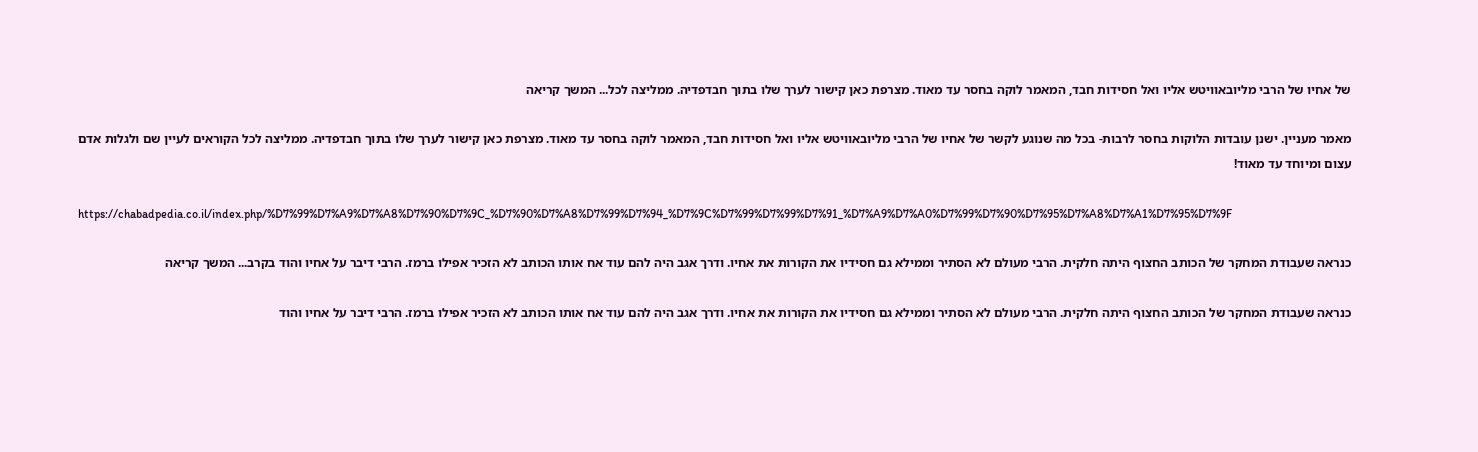של אחיו של הרבי מליובאוויטש אליו ואל חסידות חבד, המאמר לוקה בחסר עד מאוד. מצרפת כאן קישור לערך שלו בתוך חבדפדיה. ממליצה לכל... המשך קריאה

מאמר מעניין. ישנן עובדות הלוקות בחסר לרבות- בכל מה שנוגע לקשר של אחיו של הרבי מליובאוויטש אליו ואל חסידות חבד, המאמר לוקה בחסר עד מאוד. מצרפת כאן קישור לערך שלו בתוך חבדפדיה. ממליצה לכל הקוראים לעיין שם ולגלות אדם עצום ומיוחד עד מאוד!

https://chabadpedia.co.il/index.php/%D7%99%D7%A9%D7%A8%D7%90%D7%9C_%D7%90%D7%A8%D7%99%D7%94_%D7%9C%D7%99%D7%99%D7%91_%D7%A9%D7%A0%D7%99%D7%90%D7%95%D7%A8%D7%A1%D7%95%D7%9F

כנראה שעבודת המחקר של הכותב החצוף היתה חלקית. הרבי מעולם לא הסתיר וממילא גם חסידיו את הקורות את אחיו. ודרך אגב היה להם עוד אח אותו הכותב לא הזכיר אפילו ברמז. הרבי דיבר על אחיו והוד בקרב... המשך קריאה

כנראה שעבודת המחקר של הכותב החצוף היתה חלקית. הרבי מעולם לא הסתיר וממילא גם חסידיו את הקורות את אחיו. ודרך אגב היה להם עוד אח אותו הכותב לא הזכיר אפילו ברמז. הרבי דיבר על אחיו והוד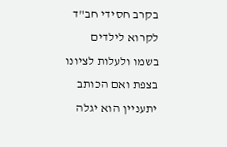בקרב חסידי חב"ד לקרוא לילדים בשמו ולעלות לציונו בצפת ואם הכותב יתעניין הוא יגלה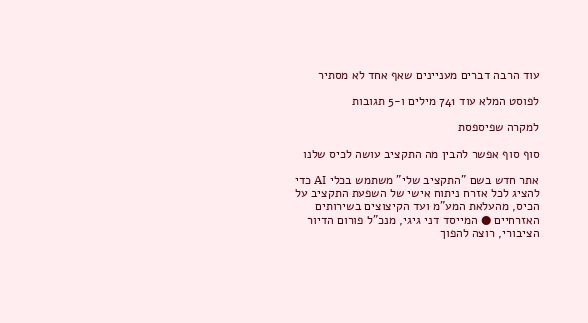עוד הרבה דברים מעניינים שאף אחד לא מסתיר

לפוסט המלא עוד 741 מילים ו-5 תגובות

למקרה שפיספסת

סוף סוף אפשר להבין מה התקציב עושה לכיס שלנו

אתר חדש בשם "התקציב שלי" משתמש בכלי AI כדי להציג לכל אזרח ניתוח אישי של השפעת התקציב על הכיס, מהעלאת המע"מ ועד הקיצוצים בשירותים האזרחיים ● המייסד דני גיגי, מנכ"ל פורום הדיור הציבורי, רוצה להפוך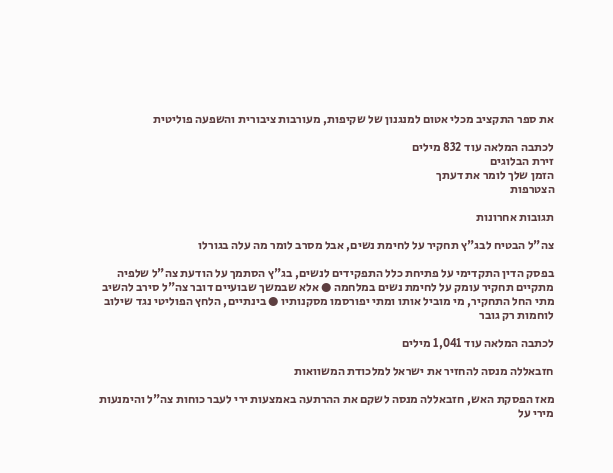את ספר התקציב מכלי אטום למנגנון של שקיפות, מעורבות ציבורית והשפעה פוליטית

לכתבה המלאה עוד 832 מילים
זירת הבלוגים
הזמן שלך לומר את דעתך
הצטרפות

תגובות אחרונות

צה"ל הבטיח לבג"ץ תחקיר על לחימת נשים, אבל מסרב לומר מה עלה בגורלו

בפסק הדין התקדימי על פתיחת כלל התפקידים לנשים, בג"ץ הסתמך על הודעת צה"ל שלפיה מתקיים תחקיר עומק על לחימת נשים במלחמה ● אלא שבמשך שבועיים דובר צה"ל סירב להשיב מתי החל התחקיר, מי מוביל אותו ומתי יפורסמו מסקנותיו ● בינתיים, הלחץ הפוליטי נגד שילוב לוחמות רק גובר

לכתבה המלאה עוד 1,041 מילים

חזבאללה מנסה להחזיר את ישראל למלכודת המשוואות

מאז הפסקת האש, חזבאללה מנסה לשקם את ההרתעה באמצעות ירי לעבר כוחות צה"ל והימנעות מירי על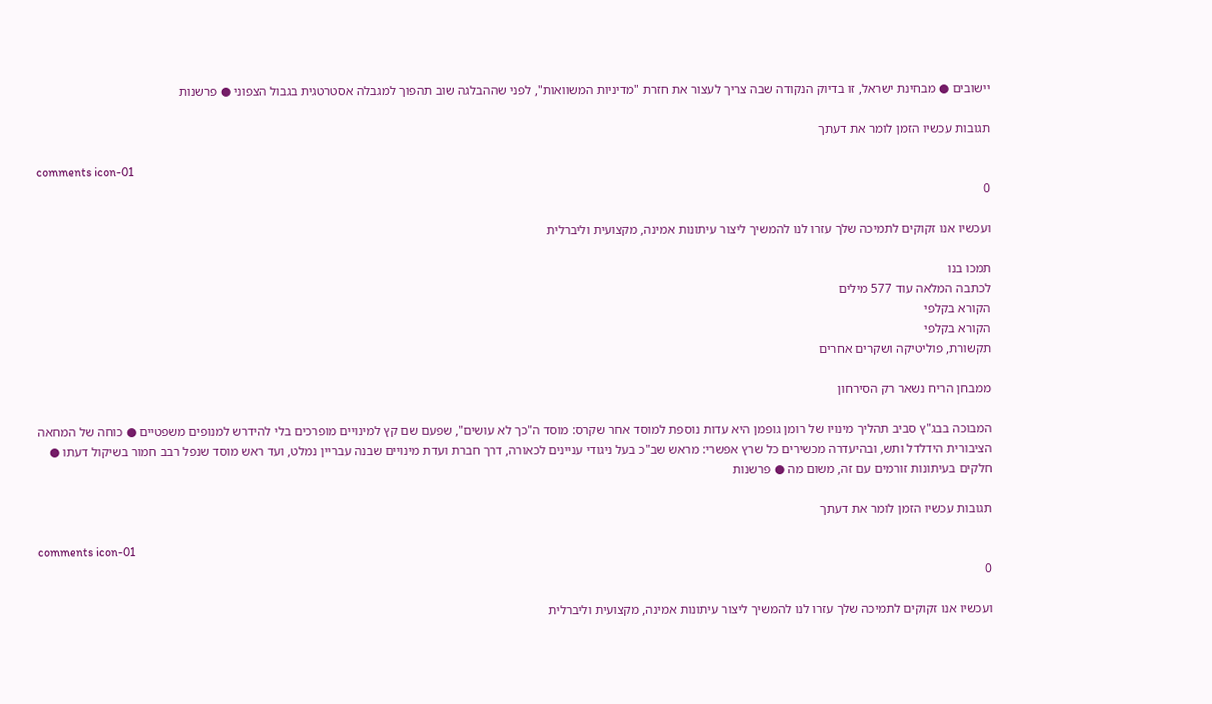יישובים ● מבחינת ישראל, זו בדיוק הנקודה שבה צריך לעצור את חזרת "מדיניות המשוואות", לפני שההבלגה שוב תהפוך למגבלה אסטרטגית בגבול הצפוני ● פרשנות

תגובות עכשיו הזמן לומר את דעתך

comments icon-01
0

ועכשיו אנו זקוקים לתמיכה שלך עזרו לנו להמשיך ליצור עיתונות אמינה, מקצועית וליברלית

תמכו בנו
לכתבה המלאה עוד 577 מילים
הקורא בקלפי
הקורא בקלפי
תקשורת, פוליטיקה ושקרים אחרים

ממבחן הריח נשאר רק הסירחון

המבוכה בבג"ץ סביב תהליך מינויו של רומן גופמן היא עדות נוספת למוסד אחר שקרס: מוסד ה"כך לא עושים", שפעם שם קץ למינויים מופרכים בלי להידרש למנופים משפטיים ● כוחה של המחאה הציבורית הידלדל ותש, ובהיעדרה מכשירים כל שרץ אפשרי: מראש שב"כ בעל ניגודי עניינים לכאורה, דרך חברת ועדת מינויים שבנה עבריין נמלט, ועד ראש מוסד שנפל רבב חמור בשיקול דעתו ● חלקים בעיתונות זורמים עם זה, משום מה ● פרשנות

תגובות עכשיו הזמן לומר את דעתך

comments icon-01
0

ועכשיו אנו זקוקים לתמיכה שלך עזרו לנו להמשיך ליצור עיתונות אמינה, מקצועית וליברלית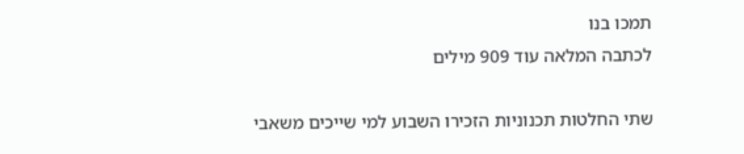תמכו בנו
לכתבה המלאה עוד 909 מילים

שתי החלטות תכנוניות הזכירו השבוע למי שייכים משאבי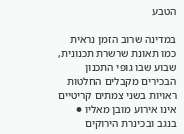הטבע

במדינה שרוב הזמן נראית כמו תאונת שרשרת תכנונית, שבוע שבו גופי התכנון הבכירים מקבלים החלטות ראויות בשני צמתים קריטיים אינו אירוע מובן מאליו ● בנגב ובכינרת הירוקים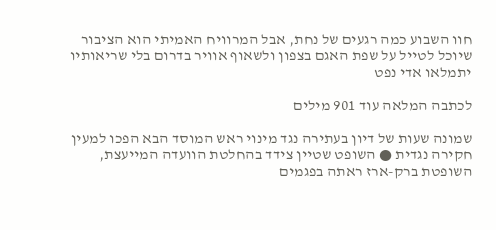חוו השבוע כמה רגעים של נחת, אבל המרוויח האמיתי הוא הציבור שיוכל לטייל על שפת האגם בצפון ולשאוף אוויר בדרום בלי שריאותיו יתמלאו אדי נפט

לכתבה המלאה עוד 901 מילים

שמונה שעות של דיון בעתירה נגד מינוי ראש המוסד הבא הפכו למעין חקירה נגדית ● השופט שטיין צידד בהחלטת הוועדה המייעצת, השופטת ברק-ארז ראתה בפגמים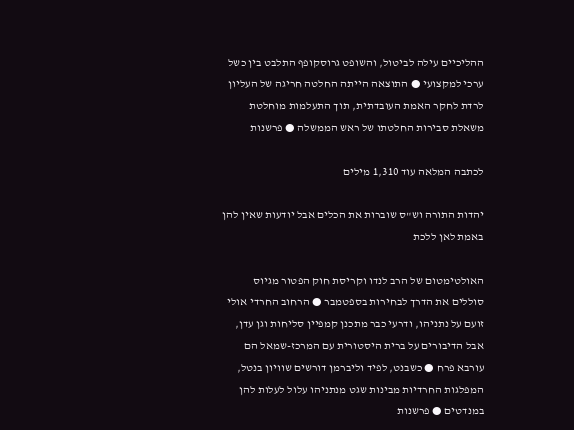ההליכיים עילה לביטול, והשופט גרוסקופף התלבט בין כשל ערכי למקצועי ● התוצאה הייתה החלטה חריגה של העליון לרדת לחקר האמת העובדתית, תוך התעלמות מוחלטת משאלת סבירות החלטתו של ראש הממשלה ● פרשנות

לכתבה המלאה עוד 1,310 מילים

יהדות התורה וש"ס שוברות את הכלים אבל יודעות שאין להן באמת לאן ללכת

האולטימטום של הרב לנדו וקריסת חוק הפטור מגיוס סוללים את הדרך לבחירות בספטמבר ● הרחוב החרדי אולי זועם על נתניהו, ודרעי כבר מתכנן קמפיין סליחות וגן עדן, אבל הדיבורים על ברית היסטורית עם המרכז-שמאל הם עורבא פרח ● כשבנט, לפיד וליברמן דורשים שוויון בנטל, המפלגות החרדיות מבינות שגט מנתניהו עלול לעלות להן במנדטים ● פרשנות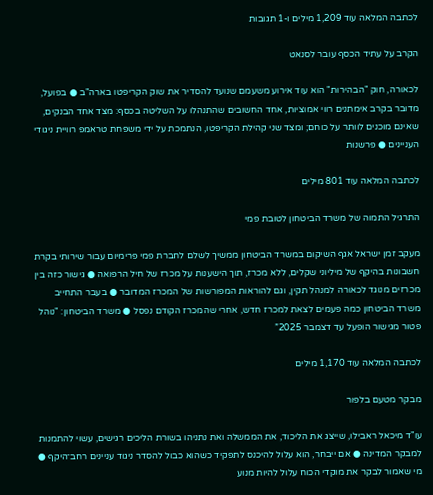לכתבה המלאה עוד 1,209 מילים ו-1 תגובות

הקרב על עתיד הכסף עובר לסנאט

לכאורה, חוק "הבהירות" הוא עוד אירוע משעמם שנועד להסדיר את שוק הקריפטו בארה"ב ● בפועל, מדובר בקרב אימתנים רווי אמוציות, אחד החשובים שהתנהלו על השליטה בכסף: מצד אחד הבנקים, שאינם מוכנים לוותר על כוחם; ומצד שני קהילת הקריפטו, הנתמכת על ידי משפחת טראמפ רוויית ניגודי העניינים ● פרשנות

לכתבה המלאה עוד 801 מילים

התרגיל התמוה של משרד הביטחון לטובת פמי

מעקב זמן ישראל אגף השיקום במשרד הביטחון ממשיך לשלם לחברת פמי פרימיום עבור שירותי בקרת חשבונות בהיקף של מיליוני שקלים, ללא מכרז, תוך הישענות על מכרז של חיל הרפואה ● גישור כזה בין מכרזים מנוגד לכאורה למנהל תקין, וגם להוראות המפורשות של המכרז המדובר ● בעבר התחייב משרד הביטחון כמה פעמים לצאת למכרז חדש, אחרי שהמכרז הקודם נפסל ● משרד הביטחון: "נוהל פטור מגישור הופעל עד דצמבר 2025”

לכתבה המלאה עוד 1,170 מילים

מבקר מטעם בלפור

עו"ד מיכאל ראבילו, שייצג את הליכוד, את הממשלה ואת נתניהו בשורת הליכים רגישים, עשוי להתמנות למבקר המדינה ● אם ייבחר, הוא עלול להיכנס לתפקיד כשהוא כבול להסדר ניגוד עניינים רחב־היקף ● מי שאמור לבקר את מוקדי הכוח עלול להיות מנוע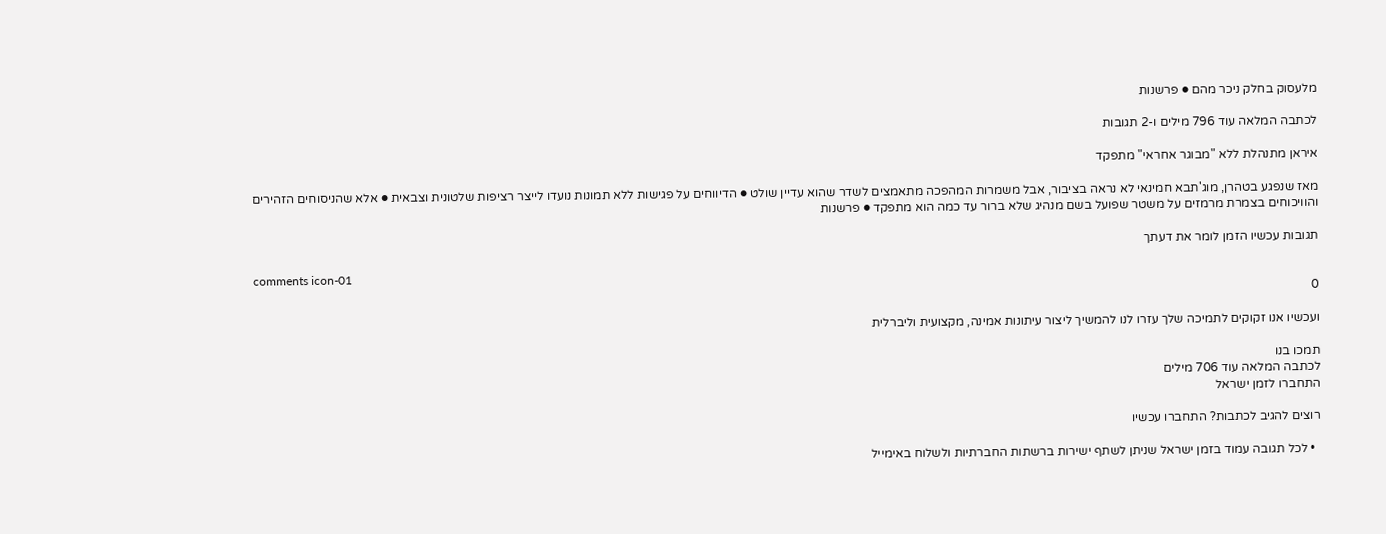מלעסוק בחלק ניכר מהם ● פרשנות

לכתבה המלאה עוד 796 מילים ו-2 תגובות

איראן מתנהלת ללא "מבוגר אחראי" מתפקד

מאז שנפגע בטהרן, מוג'תבא חמינאי לא נראה בציבור, אבל משמרות המהפכה מתאמצים לשדר שהוא עדיין שולט ● הדיווחים על פגישות ללא תמונות נועדו לייצר רציפות שלטונית וצבאית ● אלא שהניסוחים הזהירים והוויכוחים בצמרת מרמזים על משטר שפועל בשם מנהיג שלא ברור עד כמה הוא מתפקד ● פרשנות

תגובות עכשיו הזמן לומר את דעתך

comments icon-01
0

ועכשיו אנו זקוקים לתמיכה שלך עזרו לנו להמשיך ליצור עיתונות אמינה, מקצועית וליברלית

תמכו בנו
לכתבה המלאה עוד 706 מילים
התחברו לזמן ישראל

רוצים להגיב לכתבות? התחברו עכשיו

  • לכל תגובה עמוד בזמן ישראל שניתן לשתף ישירות ברשתות החברתיות ולשלוח באימייל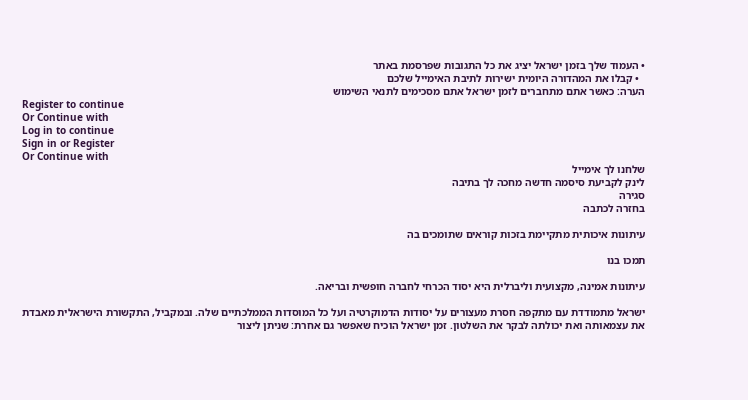• העמוד שלך בזמן ישראל יציג את כל התגובות שפרסמת באתר
  • קבלו את המהדורה היומית ישירות לתיבת האימייל שלכם
הערה: כאשר אתם מתחברים לזמן ישראל אתם מסכימים לתנאי השימוש
Register to continue
Or Continue with
Log in to continue
Sign in or Register
Or Continue with
שלחנו לך אימייל
לינק לקביעת סיסמה חדשה מחכה לך בתיבה
סגירה
בחזרה לכתבה

עיתונות איכותית מתקיימת בזכות קוראים שתומכים בה

תמכו בנו

עיתונות אמינה, מקצועית וליברלית היא יסוד הכרחי לחברה חופשית ובריאה.

ישראל מתמודדת עם מתקפה חסרת מעצורים על יסודות הדמוקרטיה ועל כל המוסדות הממלכתיים שלה. ובמקביל, התקשורת הישראלית מאבדת את עצמאותה ואת יכולתה לבקר את השלטון. זמן ישראל הוכיח שאפשר גם אחרת: שניתן ליצור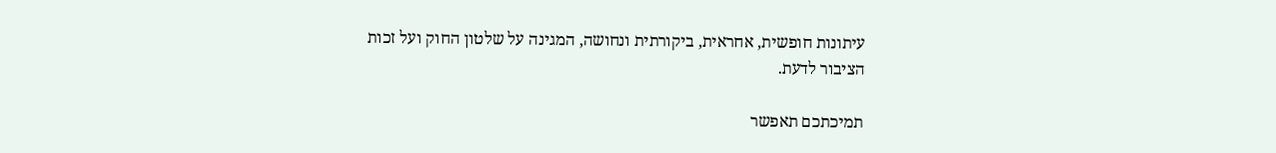עיתונות חופשית, אחראית, ביקורתית ונחושה, המגינה על שלטון החוק ועל זכות הציבור לדעת.

תמיכתכם תאפשר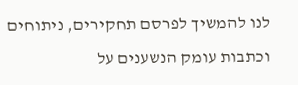לנו להמשיך לפרסם תחקירים, ניתוחים וכתבות עומק הנשענים על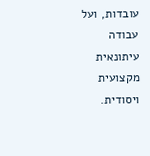עובדות, ועל עבודה עיתונאית מקצועית ויסודית.